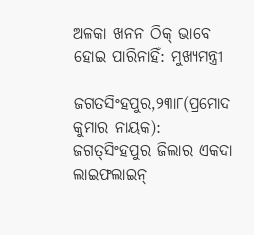ଅଳକା ଖନନ ଠିକ୍‌ ଭାବେ ହୋଇ ପାରିନାହିଁ: ମୁଖ୍ୟମନ୍ତ୍ରୀ

ଜଗତସିଂହପୁର,୨୩ା୮(ପ୍ରମୋଦ କୁମାର ନାୟକ): ଜଗତ୍‌ସିଂହପୁର ଜିଲାର ଏକଦା ଲାଇଫଲାଇନ୍‌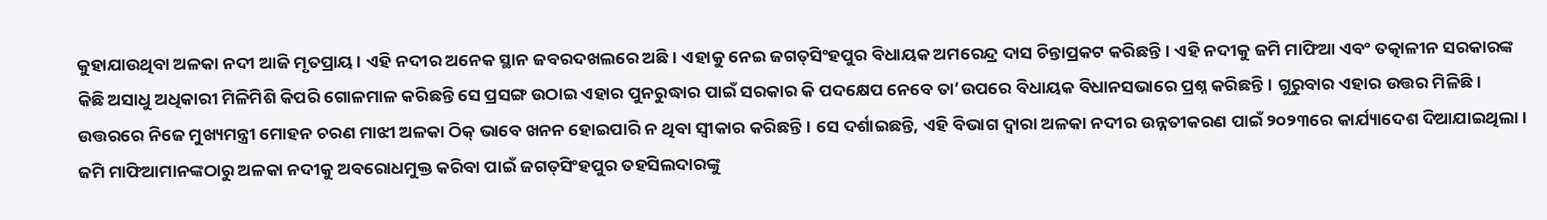କୁହାଯାଉଥିବା ଅଳକା ନଦୀ ଆଜି ମୃତପ୍ରାୟ। ଏହି ନଦୀର ଅନେକ ସ୍ଥାନ ଜବରଦଖଲରେ ଅଛି। ଏହାକୁ ନେଇ ଜଗତ୍‌ସିଂହପୁର ବିଧାୟକ ଅମରେନ୍ଦ୍ର ଦାସ ଚିନ୍ତାପ୍ରକଟ କରିଛନ୍ତି। ଏହି ନଦୀକୁ ଜମି ମାଫିଆ ଏବଂ ତତ୍କାଳୀନ ସରକାରଙ୍କ କିଛି ଅସାଧୁ ଅଧିକାରୀ ମିଳିମିଶି କିପରି ଗୋଳମାଳ କରିଛନ୍ତି ସେ ପ୍ରସଙ୍ଗ ଉଠାଇ ଏହାର ପୁନରୁଦ୍ଧାର ପାଇଁ ସରକାର କି ପଦକ୍ଷେପ ନେବେ ତା’ଉପରେ ବିଧାୟକ ବିଧାନସଭାରେ ପ୍ରଶ୍ନ କରିଛନ୍ତି। ଗୁରୁବାର ଏହାର ଉତ୍ତର ମିଳିଛି। ଉତ୍ତରରେ ନିଜେ ମୁଖ୍ୟମନ୍ତ୍ରୀ ମୋହନ ଚରଣ ମାଝୀ ଅଳକା ଠିକ୍‌ ଭାବେ ଖନନ ହୋଇପାରି ନ ଥିବା ସ୍ବୀକାର କରିଛନ୍ତି। ସେ ଦର୍ଶାଇଛନ୍ତି, ଏହି ବିଭାଗ ଦ୍ୱାରା ଅଳକା ନଦୀର ଉନ୍ନତୀକରଣ ପାଇଁ ୨୦୨୩ରେ କାର୍ଯ୍ୟାଦେଶ ଦିଆଯାଇଥିଲା। ଜମି ମାଫିଆମାନଙ୍କଠାରୁ ଅଳକା ନଦୀକୁ ଅବରୋଧମୁକ୍ତ କରିବା ପାଇଁ ଜଗତ୍‌ସିଂହପୁର ତହସିଲଦାରଙ୍କୁ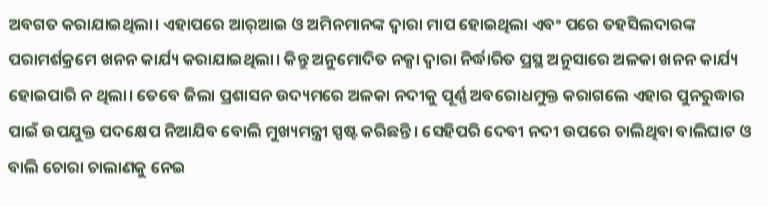ଅବଗତ କରାଯାଇଥିଲା। ଏହାପରେ ଆର୍‌ଆଇ ଓ ଅମିନମାନଙ୍କ ଦ୍ୱାରା ମାପ ହୋଇଥିଲା ଏବଂ ପରେ ତହସିଲଦାରଙ୍କ ପରାମର୍ଶକ୍ରମେ ଖନନ କାର୍ଯ୍ୟ କରାଯାଇଥିଲା। କିନ୍ତୁ ଅନୁମୋଦିତ ନକ୍ସା ଦ୍ୱାରା ନିର୍ଦ୍ଧାରିତ ପ୍ରସ୍ଥ ଅନୁସାରେ ଅଳକା ଖନନ କାର୍ଯ୍ୟ ହୋଇପାରି ନ ଥିଲା। ତେବେ ଜିଲା ପ୍ରଶାସନ ଉଦ୍ୟମରେ ଅଳକା ନଦୀକୁ ପୂର୍ଣ୍ଣ ଅବରୋଧମୁକ୍ତ କରାଗଲେ ଏହାର ପୁନରୁଦ୍ଧାର ପାଇଁ ଉପଯୁକ୍ତ ପଦକ୍ଷେପ ନିଆଯିବ ବୋଲି ମୁଖ୍ୟମନ୍ତ୍ରୀ ସ୍ପଷ୍ଟ କରିଛନ୍ତି। ସେହିପରି ଦେବୀ ନଦୀ ଉପରେ ଚାଲିଥିବା ବାଲିଘାଟ ଓ ବାଲି ଚୋରା ଚାଲାଣକୁ ନେଇ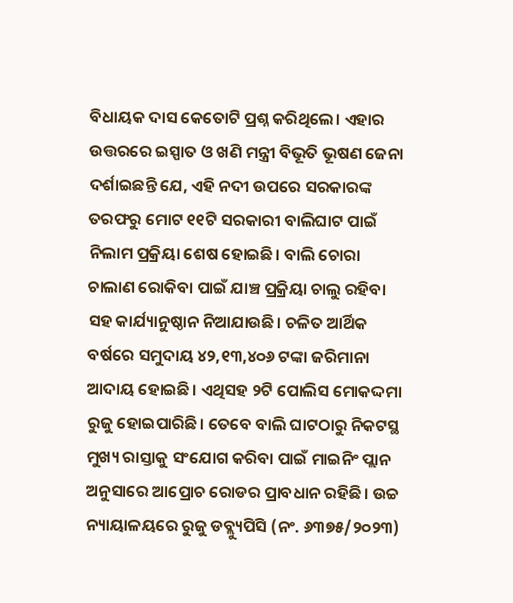ବିଧାୟକ ଦାସ କେତୋଟି ପ୍ରଶ୍ନ କରିଥିଲେ। ଏହାର ଉତ୍ତରରେ ଇସ୍ପାତ ଓ ଖଣି ମନ୍ତ୍ରୀ ବିଭୂତି ଭୂଷଣ ଜେନା ଦର୍ଶାଇଛନ୍ତି ଯେ, ଏହି ନଦୀ ଉପରେ ସରକାରଙ୍କ ତରଫରୁ ମୋଟ ୧୧ଟି ସରକାରୀ ବାଲିଘାଟ ପାଇଁ ନିଲାମ ପ୍ରକ୍ରିୟା ଶେଷ ହୋଇଛି। ବାଲି ଚୋରା ଚାଲାଣ ରୋକିବା ପାଇଁ ଯାଞ୍ଚ ପ୍ରକ୍ରିୟା ଚାଲୁ ରହିବା ସହ କାର୍ଯ୍ୟାନୁଷ୍ଠାନ ନିଆଯାଉଛି। ଚଳିତ ଆର୍ଥିକ ବର୍ଷରେ ସମୁଦାୟ ୪୨,୧୩,୪୦୬ ଟଙ୍କା ଜରିମାନା ଆଦାୟ ହୋଇଛି। ଏଥିସହ ୨ଟି ପୋଲିସ ମୋକଦ୍ଦମା ରୁଜୁ ହୋଇପାରିଛି। ତେବେ ବାଲି ଘାଟଠାରୁ ନିକଟସ୍ଥ ମୁଖ୍ୟ ରାସ୍ତାକୁ ସଂଯୋଗ କରିବା ପାଇଁ ମାଇନିଂ ପ୍ଲାନ ଅନୁସାରେ ଆପ୍ରୋଚ ରୋଡର ପ୍ରାବଧାନ ରହିଛି। ଉଚ୍ଚ ନ୍ୟାୟାଳୟରେ ରୁଜୁ ଡବ୍ଲ୍ୟୁପିସି (ନଂ. ୬୩୭୫/୨୦୨୩)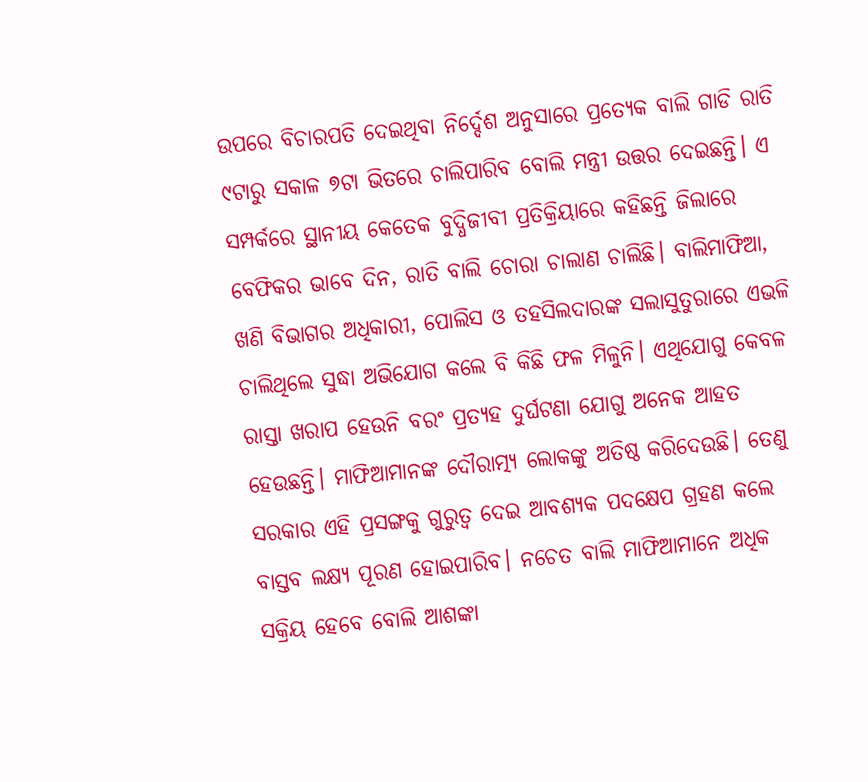ଉପରେ ବିଚାରପତି ଦେଇଥିବା ନିର୍ଦ୍ଦେଶ ଅନୁସାରେ ପ୍ରତ୍ୟେକ ବାଲି ଗାଡି ରାତି ୯ଟାରୁ ସକାଳ ୭ଟା ଭିତରେ ଚାଲିପାରିବ ବୋଲି ମନ୍ତ୍ରୀ ଉତ୍ତର ଦେଇଛନ୍ତି। ଏ ସମ୍ପର୍କରେ ସ୍ଥାନୀୟ କେତେକ ବୁଦ୍ଧିଜୀବୀ ପ୍ରତିକ୍ରିୟାରେ କହିଛନ୍ତି ଜିଲାରେ ବେଫିକର ଭାବେ ଦିନ, ରାତି ବାଲି ଚୋରା ଚାଲାଣ ଚାଲିଛି। ବାଲିମାଫିଆ, ଖଣି ବିଭାଗର ଅଧିକାରୀ, ପୋଲିସ ଓ ତହସିଲଦାରଙ୍କ ସଲାସୁତୁରାରେ ଏଭଳି ଚାଲିଥିଲେ ସୁଦ୍ଧା ଅଭିଯୋଗ କଲେ ବି କିଛି ଫଳ ମିଳୁନି। ଏଥିଯୋଗୁ କେବଳ ରାସ୍ତା ଖରାପ ହେଉନି ବରଂ ପ୍ରତ୍ୟହ ଦୁର୍ଘଟଣା ଯୋଗୁ ଅନେକ ଆହତ ହେଉଛନ୍ତି। ମାଫିଆମାନଙ୍କ ଦୌରାତ୍ମ୍ୟ ଲୋକଙ୍କୁ ଅତିଷ୍ଠ କରିଦେଉଛି। ତେଣୁ ସରକାର ଏହି ପ୍ରସଙ୍ଗକୁ ଗୁରୁତ୍ୱ ଦେଇ ଆବଶ୍ୟକ ପଦକ୍ଷେପ ଗ୍ରହଣ କଲେ ବାସ୍ତବ ଲକ୍ଷ୍ୟ ପୂରଣ ହୋଇପାରିବ। ନଚେତ ବାଲି ମାଫିଆମାନେ ଅଧିକ ସକ୍ରିୟ ହେବେ ବୋଲି ଆଶଙ୍କା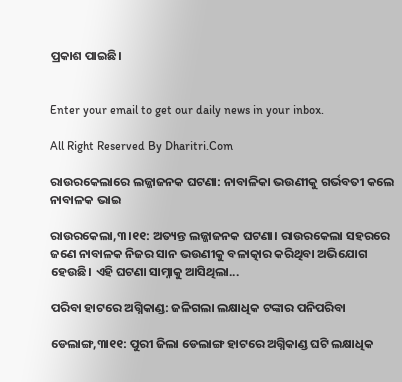ପ୍ରକାଶ ପାଇଛି।


Enter your email to get our daily news in your inbox.

All Right Reserved By Dharitri.Com

ରାଉରକେଲାରେ ଲଜ୍ଜାଜନକ ଘଟଣା: ନାବାଳିକା ଭଉଣୀକୁ ଗର୍ଭବତୀ କଲେ ନାବାଳକ ଭାଇ

ରାଉରକେଲା,୩।୧୧: ଅତ୍ୟନ୍ତ ଲଜ୍ଜାଜନକ ଘଟଣା। ରାଉରକେଲା ସହରରେ ଜଣେ ନାବାଳକ ନିଜର ସାନ ଭଉଣୀକୁ ବଳାତ୍କାର କରିଥିବା ଅଭିଯୋଗ ହେଉଛି। ଏହି ଘଟଣା ସାମ୍ନାକୁ ଆସିଥିଲା...

ପରିବା ହାଟରେ ଅଗ୍ନିକାଣ୍ଡ: ଜଳିଗଲା ଲକ୍ଷାଧିକ ଟଙ୍କାର ପନିପରିବା

ଡେଲାଙ୍ଗ,୩ା୧୧: ପୁରୀ ଜିଲା ଡେଲାଙ୍ଗ ହାଟରେ ଅଗ୍ନିକାଣ୍ଡ ଘଟି ଲକ୍ଷାଧିକ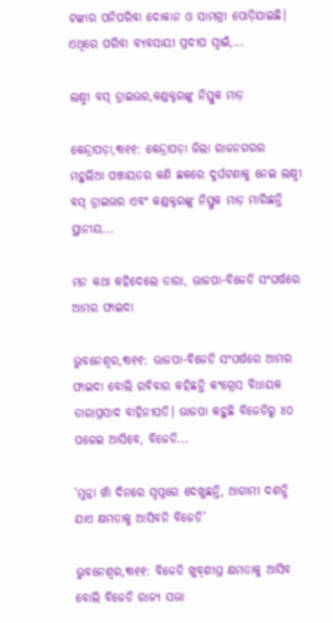ଟଙ୍କାର ପନିପରିବା ଦୋକାନ ଓ ସାମଗ୍ରୀ ପୋଡ଼ିଯାଇଛି। ଏଥିରେ ପରିବା ବ୍ୟବସାୟୀ ପ୍ରଦୀପ ସ୍ବାଇଁ,...

ଲକ୍ଷ୍ମୀ ବସ୍‌ ଡ୍ରାଇଭର,କଣ୍ଡକ୍ଟରଙ୍କୁ ନିସ୍ତୁକ ମାଡ଼

କେନ୍ଦ୍ରାପଡ଼ା,୩ା୧୧: କେନ୍ଦ୍ରାପଡ଼ା ଜିଲା ରାଜନଗରର ମହୁଲିଆ ପଞ୍ଚାୟତର କଣି ଛକରେ ଦୁର୍ଘଟଣାକୁ ନେଇ ଲକ୍ଷ୍ମୀ ବସ୍‌ ଡ୍ରାଇଭର ଏବଂ କଣ୍ଡକ୍ଟରଙ୍କୁ ନିସ୍ତୁକ ମାଡ଼ ମାରିଛନ୍ତି ସ୍ଥାନୀୟ...

ମନ କଥା କହିଦେଲେ ତାରା, ଭାଜପା-ବିଜେଡି ସଂଘର୍ଷରେ ଆମର ଫାଇଦା

ଭୁବନେଶ୍ୱର,୩ା୧୧: ଭାଜପା-ବିଜେଡି ସଂଘର୍ଷରେ ଆମର ଫାଇଦା ବୋଲି ରବିବାର କହିଛନ୍ତି କଂଗ୍ରେସ ବିଧାୟକ ତାରାପ୍ରସାଦ ବାହିନୀପତି। ଭାଜପା କହୁଛି ବିଜେଡିରୁ ୪୦ ପଳେଇ ଆସିବେ, ବିଜେଡି...

‘ମୁନ୍ନା ଖାଁ ଦିନରେ ସ୍ବପ୍ନରେ ଦେଖୁଛନ୍ତି, ଆଗାମୀ ଦଶନ୍ଧି ଯାଏ କ୍ଷମତାକୁ ଆସିବନି ବିଜେଡି’

ଭୁବନେଶ୍ୱର,୩ା୧୧: ବିଜେଡି ଖୁବ୍‌ଶୀଘ୍ର କ୍ଷମତାକୁ ଆସିବ ବୋଲି ବିଜେଡି ରାଜ୍ୟ ସଭା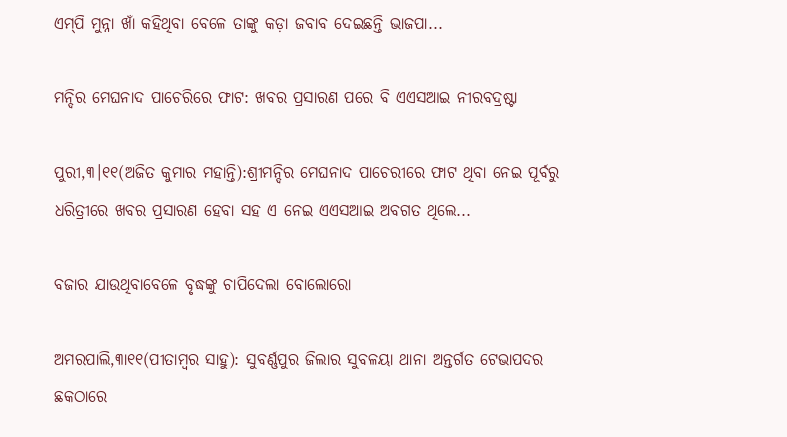ଏମ୍‌ପି ମୁନ୍ନା ଖାଁ କହିଥିବା ବେଳେ ତାଙ୍କୁ କଡ଼ା ଜବାବ ଦେଇଛନ୍ତି ଭାଜପା...

ମନ୍ଦିର ମେଘନାଦ ପାଚେରିରେ ଫାଟ: ଖବର ପ୍ରସାରଣ ପରେ ବି ଏଏସଆଇ ନୀରବଦ୍ରଷ୍ଟା

ପୁରୀ,୩।୧୧(ଅଜିତ କୁମାର ମହାନ୍ତି):ଶ୍ରୀମନ୍ଦିର ମେଘନାଦ ପାଚେରୀରେ ଫାଟ ଥିବା ନେଇ ପୂର୍ବରୁ ଧରିତ୍ରୀରେ ଖବର ପ୍ରସାରଣ ହେବା ସହ ଏ ନେଇ ଏଏସଆଇ ଅବଗତ ଥିଲେ...

ବଜାର ଯାଉଥିବାବେଳେ ବୃଦ୍ଧଙ୍କୁ ଚାପିଦେଲା ବୋଲୋରୋ

ଅମରପାଲି,୩ା୧୧(ପୀତାମ୍ବର ସାହୁ): ସୁବର୍ଣ୍ଣପୁର ଜିଲାର ସୁବଳୟା ଥାନା ଅନ୍ତର୍ଗତ ଟେଭାପଦର ଛକଠାରେ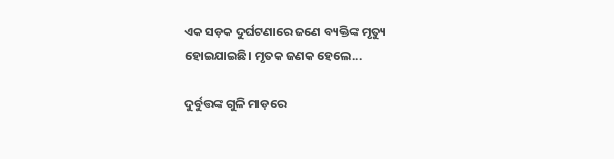ଏକ ସଡ଼କ ଦୁର୍ଘଟଣାରେ ଜଣେ ବ୍ୟକ୍ତିଙ୍କ ମୃତ୍ୟୁ ହୋଇଯାଇଛି। ମୃତକ ଜଣକ ହେଲେ...

ଦୁର୍ବୁତ୍ତଙ୍କ ଗୁଳି ମାଡ଼ରେ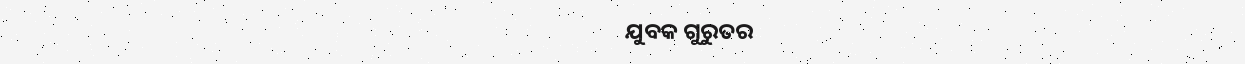ଯୁବକ ଗୁରୁତର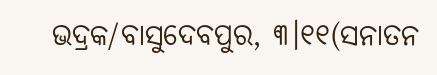ଭଦ୍ରକ/ବାସୁଦେବପୁର, ୩।୧୧(ସନାତନ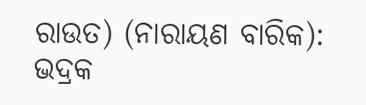ରାଉତ) (ନାରାୟଣ ବାରିକ): ଭଦ୍ରକ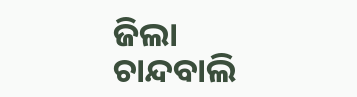ଜିଲା ଚାନ୍ଦବାଲି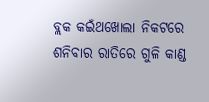ବ୍ଲକ କଇଁଥଖୋଲା ନିକଟରେ ଶନିବାର ରାତିରେ ଗୁଳି କାଣ୍ଡ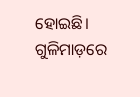ହୋଇଛି। ଗୁଳିମାଡ଼ରେ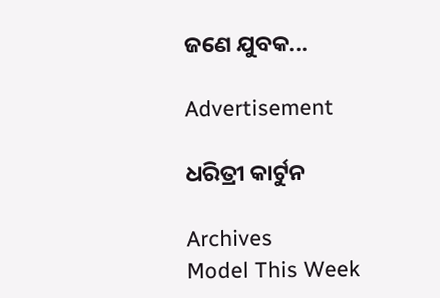ଜଣେ ଯୁବକ...

Advertisement

ଧରିତ୍ରୀ କାର୍ଟୁନ

Archives
Model This Week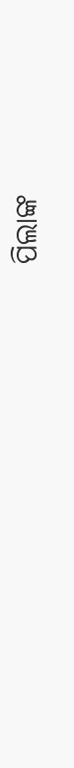ପିଲାଙ୍କ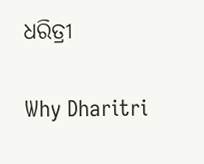ଧରିତ୍ରୀ

Why Dharitri